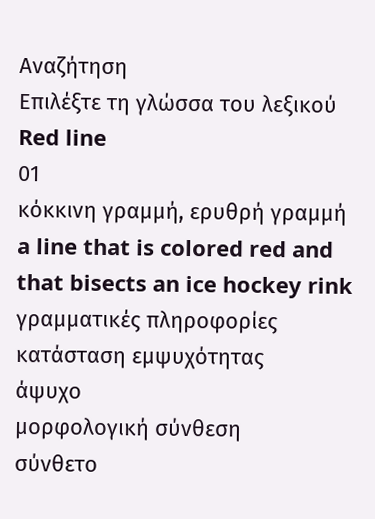Αναζήτηση
Επιλέξτε τη γλώσσα του λεξικού
Red line
01
κόκκινη γραμμή, ερυθρή γραμμή
a line that is colored red and that bisects an ice hockey rink
γραμματικές πληροφορίες
κατάσταση εμψυχότητας
άψυχο
μορφολογική σύνθεση
σύνθετο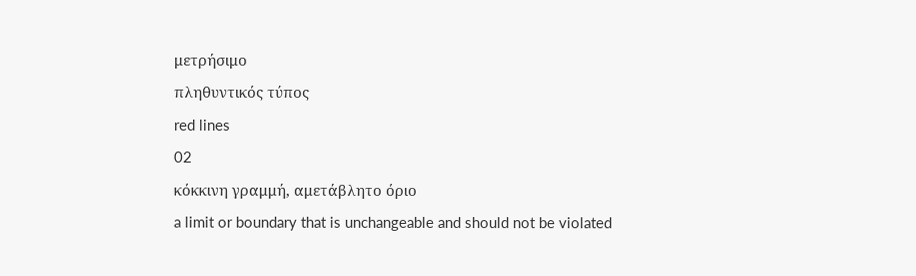μετρήσιμο
πληθυντικός τύπος
red lines
02
κόκκινη γραμμή, αμετάβλητο όριο
a limit or boundary that is unchangeable and should not be violated